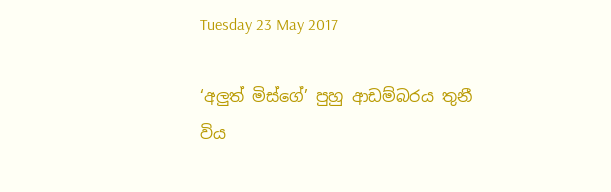Tuesday 23 May 2017

‘අලුත් මිස්ගේ’ පුහු ආඩම්බරය තුනී විය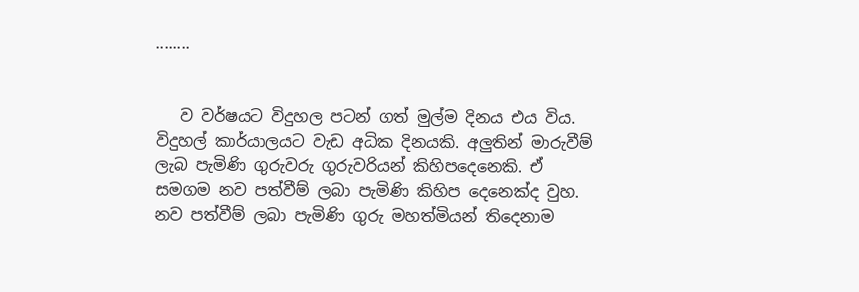........


   ව වර්ෂයට විදුහල පටන් ගත් මුල්ම දිනය එය විය. විදුහල් කාර්යාලයට වැඩ අධික දිනයකි. අලුතින් මාරුවීම් ලැබ පැමිණි ගුරුවරු ගුරුවරියන් කිහිපදෙනෙකි. ඒ සමගම නව පත්වීම් ලබා පැමිණි කිහිප දෙනෙක්ද වුහ. නව පත්වීම් ලබා පැමිණි ගුරු මහත්මියන් තිදෙනාම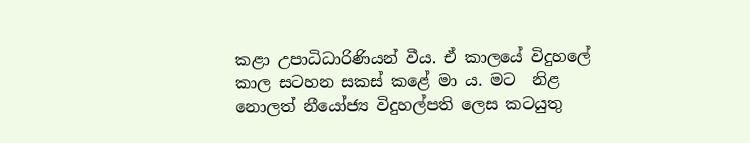කළා උපාධිධාරිණියන් වීය. ඒ කාලයේ විදුහලේ කාල සටහන සකස් කළේ මා ය. මට  නිළ නොලත් නීයෝජ්‍ය විදුහල්පති ලෙස කටයුතු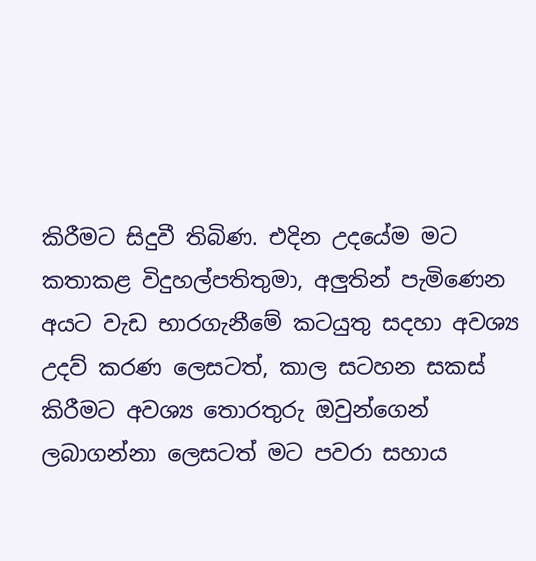කිරීමට සිදුවී තිබිණ. එදින උදයේම මට කතාකළ විදුහල්පතිතුමා, අලුතින් පැමිණෙන අයට වැඩ භාරගැනීමේ කටයුතු සදහා අවශ්‍ය උදව් කරණ ලෙසටත්, කාල සටහන සකස් කිරීමට අවශ්‍ය තොරතුරු ඔවුන්ගෙන් ලබාගන්නා ලෙසටත් මට පවරා සහාය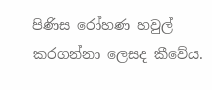පිණිස රෝහණ හවුල් කරගන්නා ලෙසද කීවේය.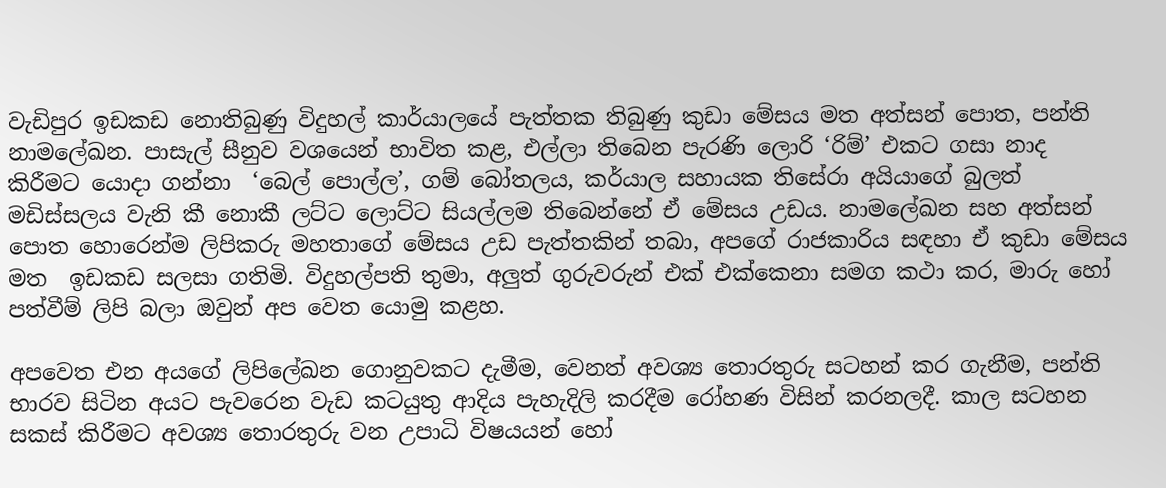වැඩිපුර ඉඩකඩ නොතිබුණු විදුහල් කාර්යාලයේ පැත්තක තිබුණු කුඩා මේසය මත අත්සන් පොත, පන්ති නාමලේඛන. පාසැල් සීනුව වශයෙන් භාවිත කළ, එල්ලා තිබෙන පැරණි ලොරි ‘රිම්’ එකට ගසා නාද කිරීමට යොදා ගන්නා  ‘බෙල් පොල්ල’, ගම් බෝතලය, කර්යාල සහායක තිසේරා අයියාගේ බුලත් මඩිස්සලය වැනි කී නොකී ලට්ට ලොට්ට සියල්ලම තිබෙන්නේ ඒ මේසය උඩය. නාමලේඛන සහ අත්සන් පොත හොරෙන්ම ලිපිකරු මහතාගේ මේසය උඩ පැත්තකින් තබා, අපගේ රාජකාරිය සඳහා ඒ කුඩා මේසය මත  ඉඩකඩ සලසා ගතිමි. විදුහල්පති තුමා, අලුත් ගුරුවරුන් එක් එක්කෙනා සමග කථා කර, මාරු හෝ පත්වීම් ලිපි බලා ඔවුන් අප වෙත යොමු කළහ.

අපවෙත එන අයගේ ලිපිලේඛන ගොනුවකට දැමීම, වෙනත් අවශ්‍ය තොරතුරු සටහන් කර ගැනීම, පන්ති භාරව සිටින අයට පැවරෙන වැඩ කටයුතු ආදිය පැහැදිලි කරදීම රෝහණ විසින් කරනලදී. කාල සටහන සකස් කිරීමට අවශ්‍ය තොරතුරු වන උපාධි විෂයයන් හෝ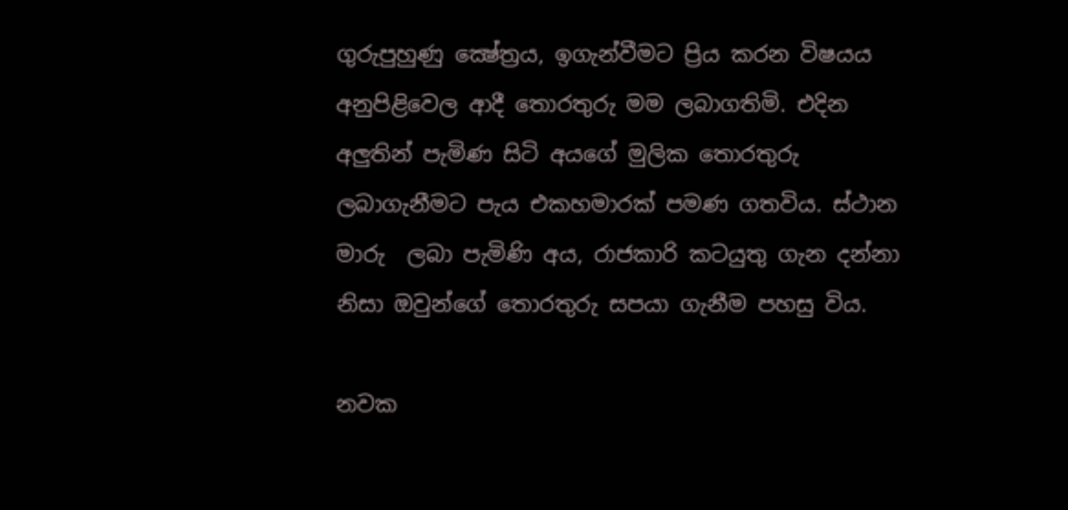ගුරුපුහුණු ක්‍ෂේත්‍රය, ඉගැන්වීමට ප්‍රිය කරන විෂයය අනුපිළිවෙල ආදී තොරතුරු මම ලබාගතිමි. එදින අලුතින් පැමිණ සිටි අයගේ මුලික තොරතුරු ලබාගැනීමට පැය එකහමාරක් පමණ ගතවිය. ස්ථාන මාරු  ලබා පැමිණි අය, රාජකාරි කටයුතු ගැන දන්නා නිසා ඔවුන්ගේ තොරතුරු සපයා ගැනීම පහසු විය.

නවක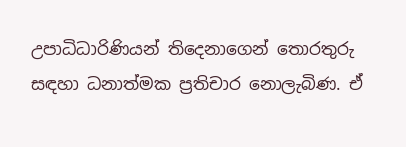උපාධිධාරිණියන් තිදෙනාගෙන් තොරතුරු සඳහා ධනාත්මක ප්‍රතිචාර නොලැබිණ. ඒ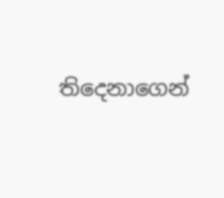තිදෙනාගෙන්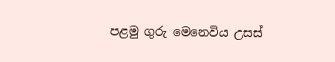පළමු ගුරු මෙනෙවිය උසස්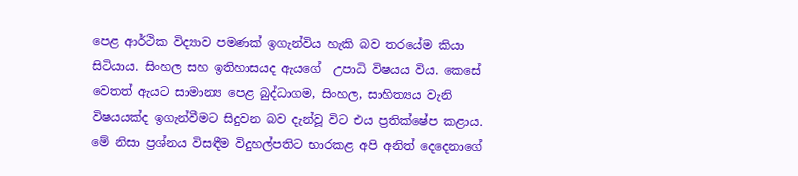පෙළ ආර්ථික විද්‍යාව පමණක් ඉගැන්විය හැකි බව තරයේම කියා සිටියාය. සිංහල සහ ඉතිහාසයද ඇයගේ  උපාධි විෂයය විය. කෙසේ වෙතත් ඇයට සාමාන්‍ය පෙළ බුද්ධාගම, සිංහල, සාහිත්‍යය වැනි විෂයයක්ද ඉගැන්වීමට සිදුවන බව දැන්වූ විට එය ප්‍රතික්ෂේප කළාය. මේ නිසා ප්‍රශ්නය විසඳීම විදුහල්පතිට භාරකළ අපි අනිත් දෙදෙනාගේ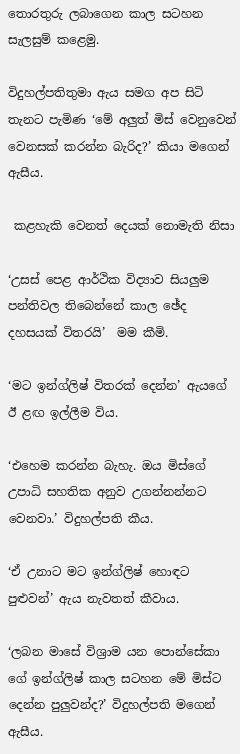තොරතුරු ලබාගෙන කාල සටහන සැලසුම් කළෙමු.

විදුහල්පතිතුමා ඇය සමග අප සිටි තැනට පැමිණ ‘මේ අලුත් මිස් වෙනුවෙන් වෙනසක් කරන්න බැරිද?’ කියා මගෙන් ඇසීය.

 කළහැකි වෙනත් දෙයක් නොමැති නිසා

‘උසස් පෙළ ආර්ථික විද්‍යාව සියලුම පන්තිවල තිබෙන්නේ කාල ඡේද දහසයක් විතරයි’  මම කීමි.

‘මට ඉන්ග්ලිෂ් විතරක් දෙන්න’ ඇයගේ ඊ ළඟ ඉල්ලීම විය.

‘එහෙම කරන්න බැහැ. ඔය මිස්ගේ උපාධි සහතික අනුව උගන්නන්නට වෙනවා.’ විදුහල්පති කීය.

‘ඒ උනාට මට ඉන්ග්ලිෂ් හොඳට පුළුවන්’ ඇය නැවතත් කීවාය.

‘ලබන මාසේ විශ්‍රාම යන පොන්සේකා ගේ ඉන්ග්ලිෂ් කාල සටහන මේ මිස්ට දෙන්න පුලුවන්ද?’ විදුහල්පති මගෙන් ඇසීය.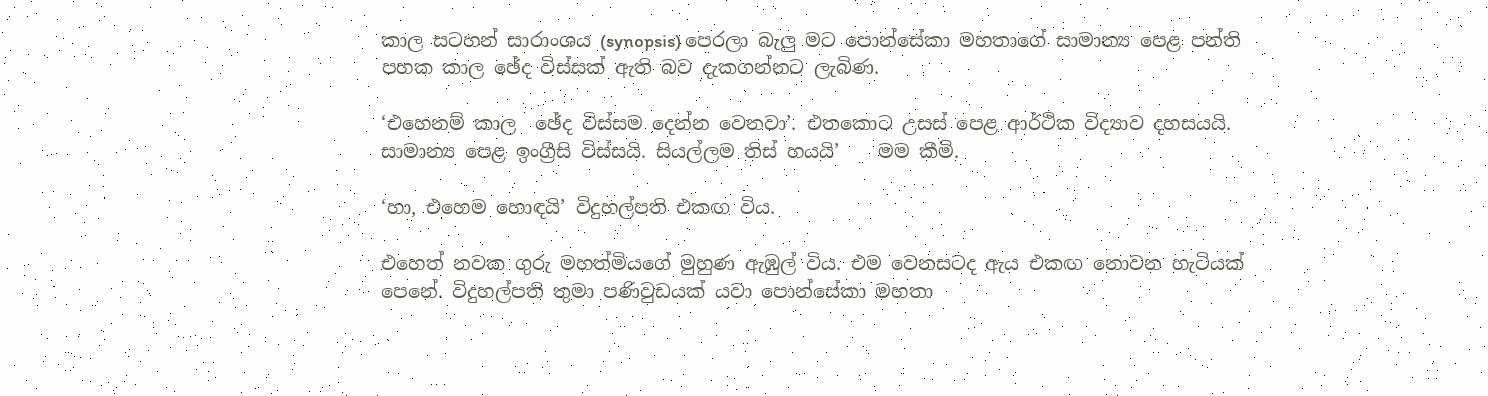කාල සටහන් සාරාංශය (synopsis) පෙරලා බැලු මට පොන්සේකා මහතාගේ සාමාන්‍ය පෙළ පන්ති පහක කාල ඡේද විස්සක් ඇති බව දැකගන්නට ලැබිණ.

‘එහෙනම් කාල  ඡේද විස්සම දෙන්න වෙනවා’. එතකොට උසස් පෙළ ආර්ථික විද්‍යාව දහසයයි. සාමාන්‍ය පෙළ ඉංග්‍රීසි විස්සයි. සියල්ලම තිස් හයයි’    මම කීමි.

‘හා, එහෙම හොඳයි’ විදුහල්පති එකඟ විය.

එහෙත් නවක ගුරු මහත්මියගේ මුහුණ ඇඹුල් විය. එම වෙනසටද ඇය එකඟ නොවන හැටියක් පෙනේ. විදුහල්පති තුමා පණිවුඩයක් යවා පොන්සේකා මහතා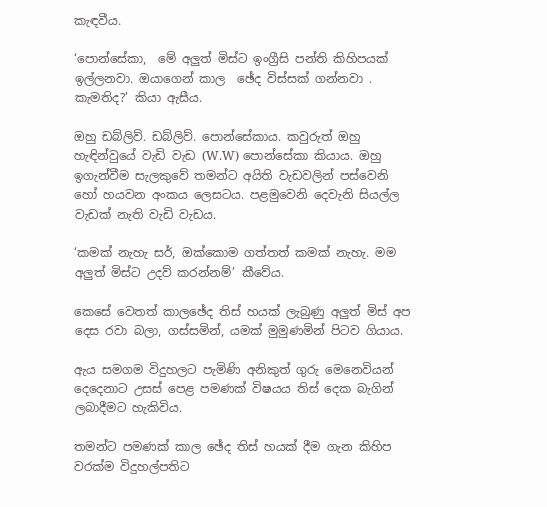කැඳවීය.

‘පොන්සේකා,  මේ අලුත් මිස්ට ඉංග්‍රීසි පන්ති කිහිපයක්‌ ඉල්ලනවා. ඔයාගෙන් කාල  ඡේද විස්සක් ගන්නවා . කැමතිද?’ කියා ඇසීය.

ඔහු ඩබ්ලිව්. ඩබ්ලිව්. පොන්සේකාය. කවුරුත් ඔහු හැඳින්වුයේ වැඩි වැඩ (W.W) පොන්සේකා කියාය. ඔහු ඉගැන්වීම සැලකුවේ තමන්ට අයිති වැඩවලින් පස්වෙනි හෝ හයවන අංකය ලෙසටය. පළමුවෙනි දෙවැනි සියල්ල වැඩක් නැති වැඩි වැඩය.

‘කමක් නැහැ සර්, ඔක්කොම ගත්තත් කමක් නැහැ. මම අලුත් මිස්ට උදව් කරන්නම්’ කීවේය.

කෙසේ වෙතත් කාලඡේද තිස් හයක්‌ ලැබුණු අලුත් මිස් අප දෙස රවා බලා, ගස්සමින්, යමක්‌ මුමුණමින් පිටව ගියාය.

ඇය සමගම විදුහලට පැමිණි අනිකුත් ගුරු මෙනෙවියන් දෙදෙනාට උසස් පෙළ පමණක් විෂයය තිස් දෙක බැගින් ලබාදීමට හැකිවිය.

තමන්ට පමණක් කාල ඡේද තිස් හයක්‌ දීම ගැන කිහිප වරක්ම විදුහල්පතිට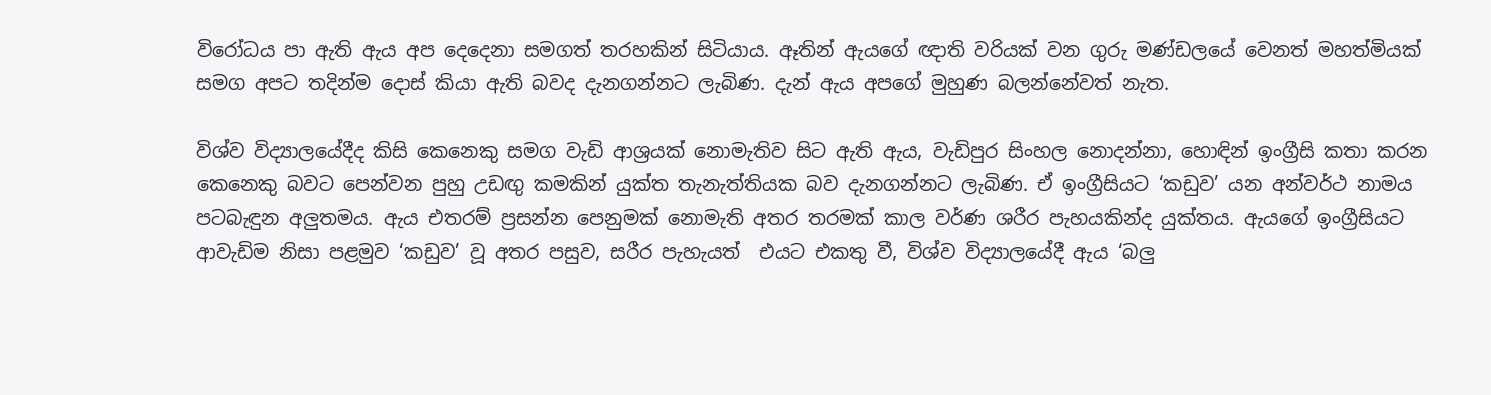විරෝධය පා ඇති ඇය අප දෙදෙනා සමගත් තරහකින් සිටියාය. ඈතින් ඇයගේ ඥාති වරියක් වන ගුරු මණ්ඩලයේ වෙනත් මහත්මියක් සමග අපට තදින්ම දොස් කියා ඇති බවද දැනගන්නට ලැබිණ. දැන් ඇය අපගේ මුහුණ බලන්නේවත් නැත.

විශ්ව විද්‍යාලයේදීද කිසි කෙනෙකු සමග වැඩි ආශ්‍රයක් නොමැතිව සිට ඇති ඇය, වැඩිපුර සිංහල නොදන්නා, හොඳින් ඉංග්‍රීසි කතා කරන කෙනෙකු බවට පෙන්වන පුහු උඩඟු කමකින් යුක්ත තැනැත්තියක බව දැනගන්නට ලැබිණ. ඒ ඉංග්‍රීසියට ‘කඩුව’ යන අන්වර්ථ නාමය පටබැඳුන අලුතමය. ඇය එතරම් ප්‍රසන්න පෙනුමක් නොමැති අතර තරමක් කාල වර්ණ ශරීර පැහයකින්ද යුක්තය. ඇයගේ ඉංග්‍රීසියට ආවැඩිම නිසා පළමුව ‘කඩුව’ වූ අතර පසුව, සරීර පැහැයත්  එයට එකතු වී, විශ්ව විද්‍යාලයේදී ඇය ‘බලු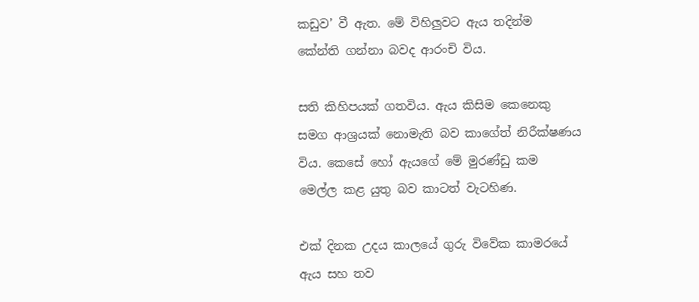කඩුව’ වී ඇත. මේ විහිලුවට ඇය තදින්ම කේන්ති ගන්නා බවද ආරංචි විය.

සති කිහිපයක් ගතවිය. ඇය කිසිම කෙනෙකු සමග ආශ්‍රයක් නොමැති බව කාගේත් නිරීක්ෂණය විය. කෙසේ හෝ ඇයගේ මේ මුරණ්ඩු කම මෙල්ල කළ යුතු බව කාටත් වැටහිණ.

එක්‌ දිනක උදය කාලයේ ගුරු විවේක කාමරයේ ඇය සහ තව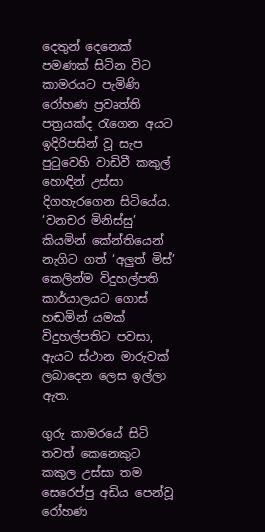දෙතුන් දෙනෙක් පමණක් සිටින විට කාමරයට පැමිණි රෝහණ ප්‍රවෘත්ති පත්‍රයක්ද රැගෙන අයට ඉදිරිපසින් වූ සැප පුටුවෙහි වාඩිවී කකුල් හොඳින් උස්සා දිගහැරගෙන සිටියේය. ‘වනචර මිනිස්සු’ කියමින් කේන්තියෙන් නැගිට ගත් ‘අලුත් මිස්’ කෙලින්ම විදුහල්පති කාර්යාලයට ගොස් හඬමින් යමක් විදුහල්පතිට පවසා, ඇයට ස්ථාන මාරුවක් ලබාදෙන ලෙස ඉල්ලා ඇත.

ගුරු කාමරයේ සිටි තවත් කෙනෙකුට කකුල උස්සා තම සෙරෙප්පු අඩිය පෙන්වූ රෝහණ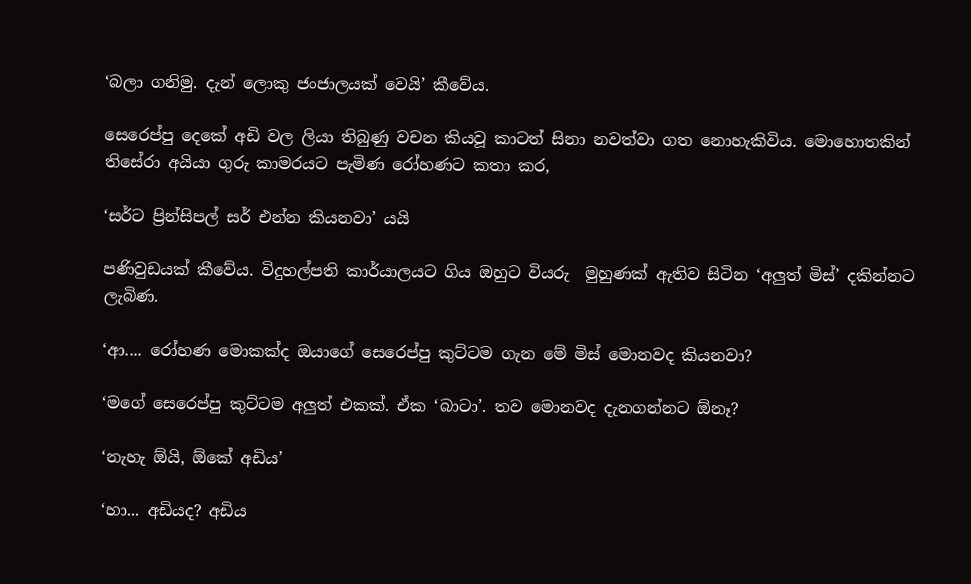‘බලා ගනිමු. දැන් ලොකු ජංජාලයක් වෙයි’ කීවේය.

සෙරෙප්පු දෙකේ අඩි වල ලියා තිබුණු වචන කියවූ කාටත් සිනා නවත්වා ගත නොහැකිවිය. මොහොතකින් තිසේරා අයියා ගුරු කාමරයට පැමිණ රෝහණට කතා කර,

‘සර්ට ප්‍රින්සිපල් සර් එන්න කියනවා’ යයි

පණිවුඩයක් කීවේය. විදුහල්පති කාර්යාලයට ගිය ඔහුට වියරු  මුහුණක් ඇතිව සිටින ‘අලුත් මිස්’ දකින්නට ලැබිණ.

‘ආ.... රෝහණ මොකක්ද ඔයාගේ සෙරෙප්පු කුට්ටම ගැන මේ මිස් මොනවද කියනවා?

‘මගේ සෙරෙප්පු කුට්ටම අලුත් එකක්. ඒක ‘බාටා’. තව මොනවද දැනගන්නට ඕනෑ?

‘නැහැ ඕයි, ඕකේ අඩිය’

‘හා... අඩියද? අඩිය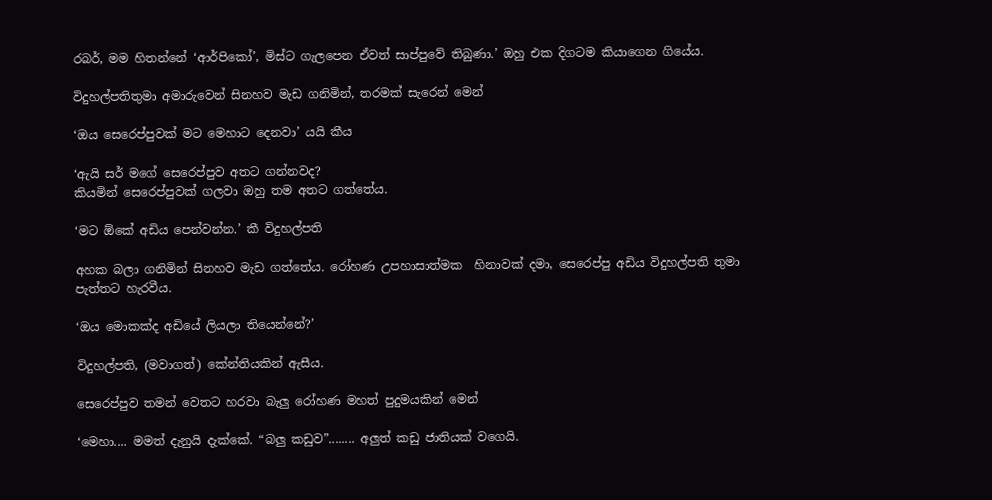රබර්, මම හිතන්නේ ‘ආර්පිකෝ’, මිස්ට ගැලපෙන ඒවත් සාප්පුවේ තිබුණා.’ ඔහු එක දිගටම කියාගෙන ගියේය.

විදුහල්පතිතුමා අමාරුවෙන් සිනහව මැඩ ගනිමින්, තරමක් සැරෙන් මෙන්

‘ඔය සෙරෙප්පුවක් මට මෙහාට දෙනවා’ යයි කීය

‘ඇයි සර් මගේ සෙරෙප්පුව අතට ගන්නවද?
කියමින් සෙරෙප්පුවක් ගලවා ඔහු තම අතට ගත්තේය.

‘මට ඕකේ අඩිය පෙන්වන්න.’ කී විදුහල්පති

අහක බලා ගනිමින් සිනහව මැඩ ගත්තේය. රෝහණ උපහාසාත්මක  හිනාවක්‌ දමා, සෙරෙප්පු අඩිය විදුහල්පති තුමා පැත්තට හැරවීය.

‘ඔය මොකක්ද අඩියේ ලියලා තියෙන්නේ?’

විදුහල්පති, (මවාගත්) කේන්තියකින් ඇසීය.

සෙරෙප්පුව තමන් වෙතට හරවා බැලු රෝහණ මහත් පුදුමයකින් මෙන්

‘මෙහා.... මමත් දැනුයි දැක්කේ. “බලු කඩුව”........ අලුත් කඩු ජාතියක් වගෙයි.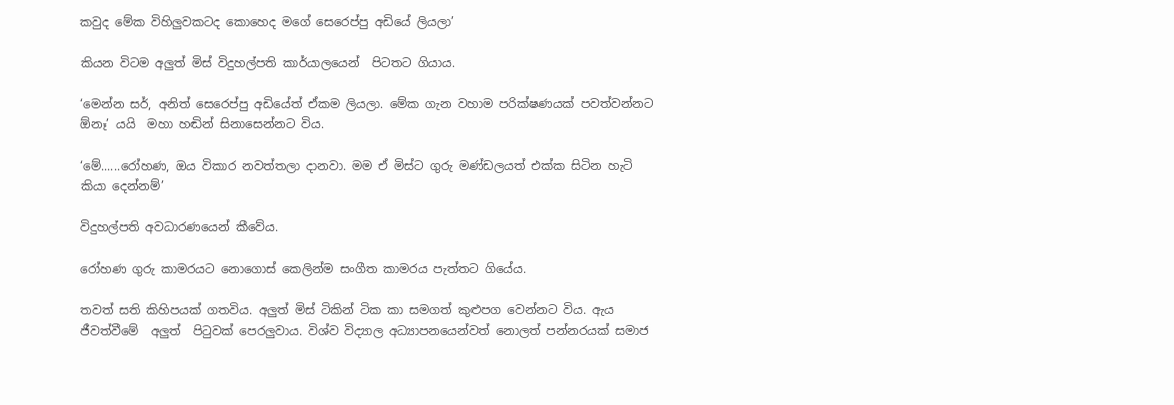කවුද මේක විහිලුවකටද කොහෙද මගේ සෙරෙප්පු අඩියේ ලියලා’

කියන විටම අලුත් මිස් විදුහල්පති කාර්යාලයෙන්  පිටතට ගියාය.

‘මෙන්න සර්, අනිත් සෙරෙප්පු අඩියේත් ඒකම ලියලා. මේක ගැන වහාම පරික්ෂණයක් පවත්වන්නට ඕනෑ’ යයි  මහා හඬින් සිනාසෙන්නට විය.

‘මේ......රෝහණ, ඔය විකාර නවත්තලා දානවා. මම ඒ මිස්ට ගුරු මණ්ඩලයත් එක්ක සිටින හැටි කියා දෙන්නම්’

විදුහල්පති අවධාරණයෙන් කීවේය.

රෝහණ ගුරු කාමරයට නොගොස් කෙලින්ම සංගීත කාමරය පැත්තට ගියේය.

තවත් සති කිහිපයක් ගතවිය. අලුත් මිස් ටිකින් ටික කා සමගත් කුළුපග වෙන්නට විය. ඇය ජීවත්වීමේ  අලුත්  පිටුවක් පෙරලුවාය. විශ්ව විද්‍යාල අධ්‍යාපනයෙන්වත් නොලත් පන්නරයක් සමාජ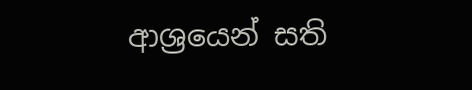ආශ්‍රයෙන් සති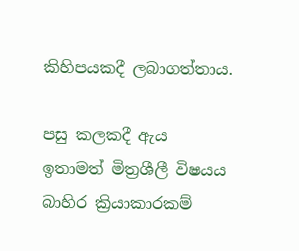කිහිපයකදී ලබාගත්තාය.

පසු කලකදී ඇය ඉතාමත් මිත්‍රශීලී විෂයය බාහිර ක්‍රියාකාරකම්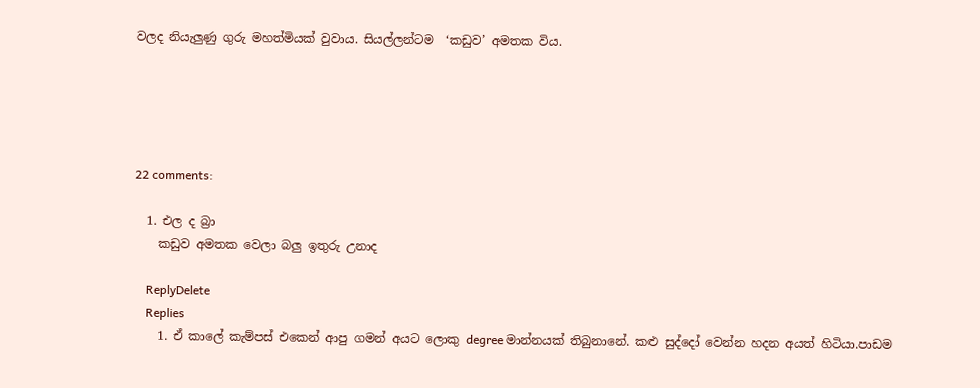වලද නියැලුණු ගුරු මහත්මියක් වුවාය. සියල්ලන්ටම  ‘කඩුව’ අමතක විය.





22 comments:

  1. එල ද බ්‍රා
    කඩුව අමතක වෙලා බලු ඉතුරු උනාද

    ReplyDelete
    Replies
    1. ඒ කාලේ කැම්පස් එකෙන් ආපු ගමන් අයට ලොකු degree මාන්නයක් තිබුනානේ. කළු සුද්දෝ වෙන්න හදන අයත් හිටියා.පාඩම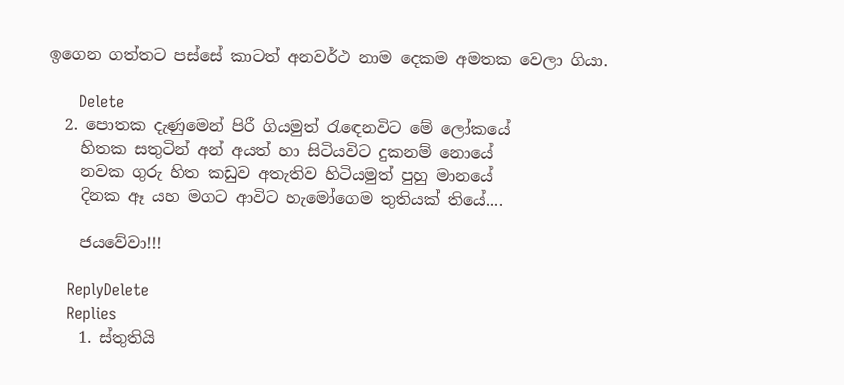ඉගෙන ගත්තට පස්සේ කාටත් අනවර්ථ නාම දෙකම අමතක වෙලා ගියා.

      Delete
  2. පොතක දැණුමෙන් පිරී ගියමුත් රැඳෙනවිට මේ ලෝකයේ
    හිතක සතුටින් අන් අයත් හා සිටියවිට දුකනම් නොයේ
    නවක ගුරු හිත කඩුව අතැතිව හිටියමුත් පුහු මානයේ
    දිනක ඈ යහ මගට ආවිට හැමෝගෙම තුතියක් තියේ....

    ජයවේවා!!!

    ReplyDelete
    Replies
    1. ස්තුතියි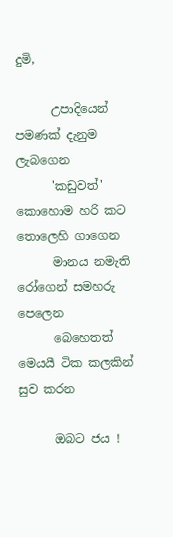දුමි,

      උපාදියෙන් පමණක් දැනුම ලැබගෙන
      'කඩුවත්' කොහොම හරි කට තොලෙහි ගාගෙන
      මානය නමැති රෝගෙන් සමහරු පෙලෙන
      බෙහෙතත් මෙයයී ටික කලකින් සුව කරන

      ඔබට ජය !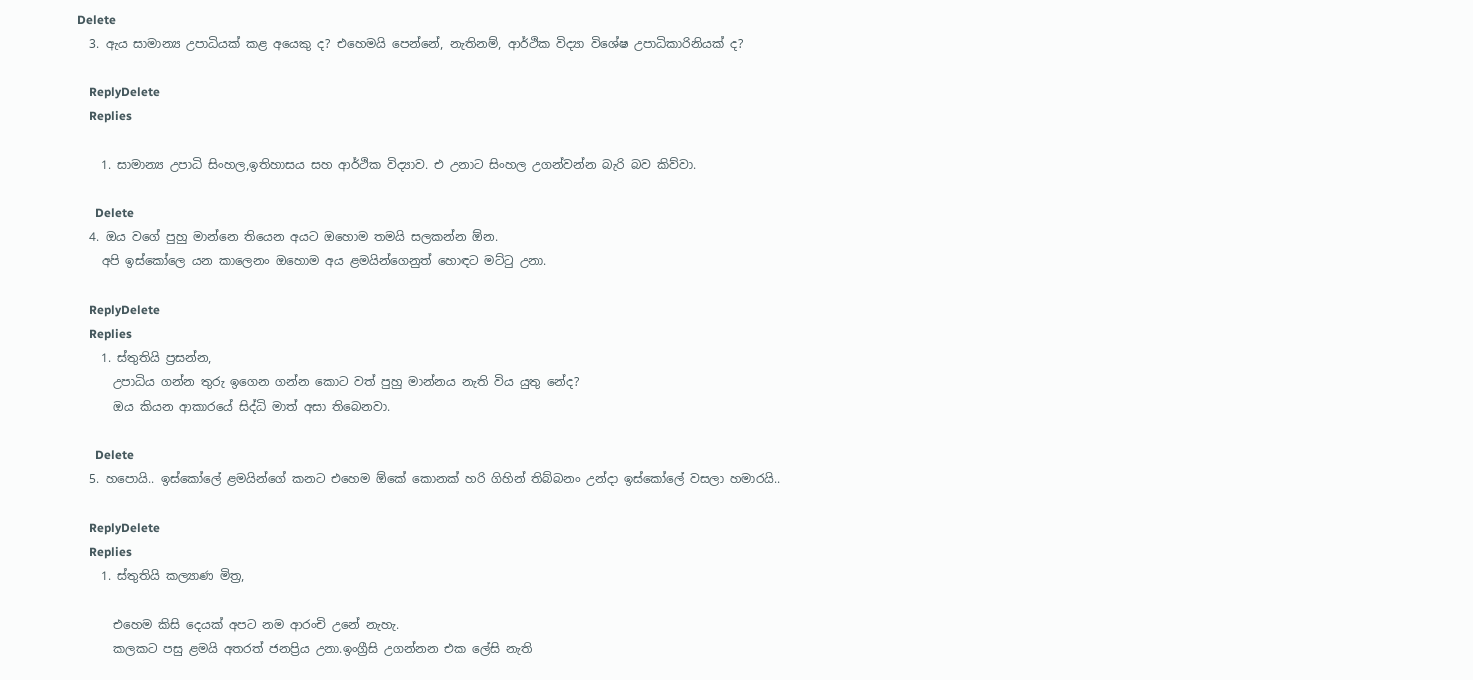Delete
  3. ඇය සාමාන්‍ය උපාධියක් කළ අයෙකු ද? එහෙමයි පෙන්නේ, නැතිනම්, ආර්ථික විද්‍යා විශේෂ උපාධිකාරිනියක් ද?

    ReplyDelete
    Replies

    1. සාමාන්‍ය උපාධි සිංහල,ඉතිහාසය සහ ආර්ථික විද්‍යාව. එ උනාට සිංහල උගන්වන්න බැරි බව කිව්වා.

      Delete
  4. ඔය වගේ පුහු මාන්නෙ තියෙන අයට ‍ඔහොම තමයි සලකන්න ඕන.
    අපි ඉස්කෝලෙ යන කාලෙනං ඔහොම අය ළමයින්ගෙනුත් හොඳට මට්ටු උනා.

    ReplyDelete
    Replies
    1. ස්තුතියි ප්‍රසන්න,
      උපාධිය ගන්න තුරු ඉගෙන ගන්න කොට වත් පුහු මාන්නය නැති විය යුතු නේද?
      ඔය කියන ආකාරයේ සිද්ධි මාත් අසා තිබෙනවා.

      Delete
  5. හපොයි.. ඉස්කෝලේ ළමයින්ගේ කනට එහෙම ඕකේ කොනක් හරි ගිහින් තිබ්බනං උන්දා ඉස්කෝලේ වසලා හමාරයි..

    ReplyDelete
    Replies
    1. ස්තුතියි කල්‍යාණ මිත්‍ර,

      එහෙම කිසි දෙයක් අපට නම ආරංචි උනේ නැහැ.
      කලකට පසු ළමයි අතරත් ජනප්‍රිය උනා.ඉංග්‍රීසි උගන්නන එක ලේසි නැති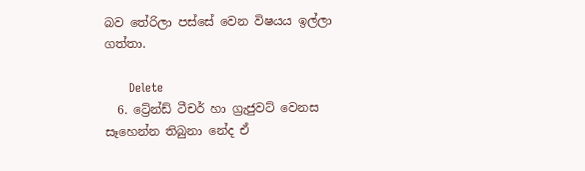බව තේරිලා පස්සේ වෙන විෂයය ඉල්ලා ගත්තා.

      Delete
  6. ට්‍රේන්ඩ් ටීචර් හා ග්‍රැජුවට් වෙනස සෑහෙන්න තිබුනා නේද ඒ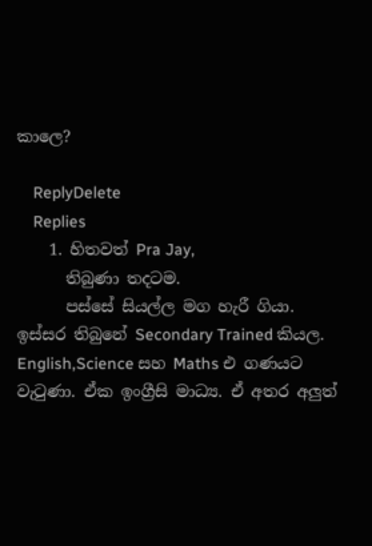කාලෙ?

    ReplyDelete
    Replies
    1. හිතවත් Pra Jay,
      තිබුණා තදටම.
      පස්සේ සියල්ල මග හැරී ගියා. ඉස්සර තිබුනේ Secondary Trained කියල. English,Science සහ Maths එ ගණයට වැටුණා. ඒක ඉංග්‍රීසි මාධ්‍ය. ඒ අතර අලුත්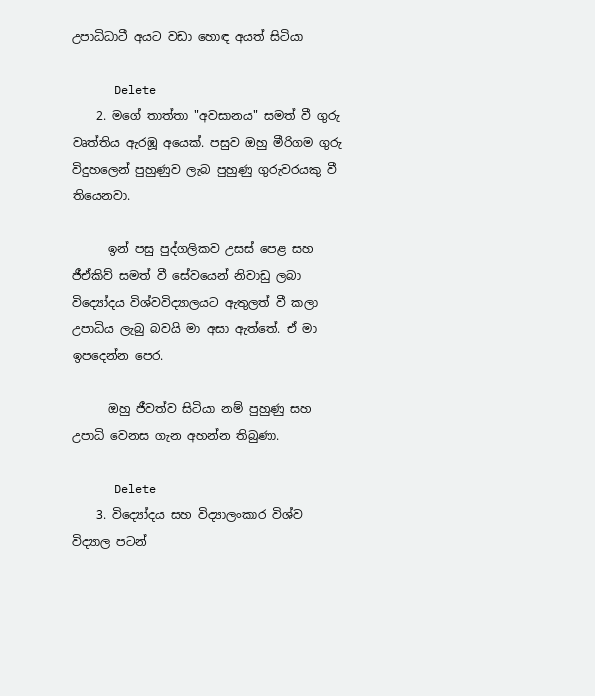උපාධිධාටී අයට වඩා හොඳ අයත් සිටියා

      Delete
    2. මගේ තාත්තා "අවසානය" සමත් වී ගුරු වෘත්තිය ඇරඹූ අයෙක්. පසුව ඔහු මීරිගම ගුරු විදුහලෙන් පුහුණුව ලැබ පුහුණු ගුරුවරයකු වී තියෙනවා.

      ඉන් පසු පුද්ගලිකව උසස් පෙළ සහ ජීඒකිව් සමත් වී සේවයෙන් නිවාඩු ලබා විද්‍යෝදය විශ්වවිද්‍යාලයට ඇතුලත් වී කලා උපාධිය ලැබු බවයි මා අසා ඇත්තේ. ඒ මා ඉපදෙන්න පෙර.

      ඔහු ජීවත්ව සිටියා නම් පුහුණු සහ උපාධි වෙනස ගැන අහන්න තිබුණා.

      Delete
    3. විද්‍යෝදය සහ විද්‍යාලංකාර විශ්ව විද්‍යාල පටන්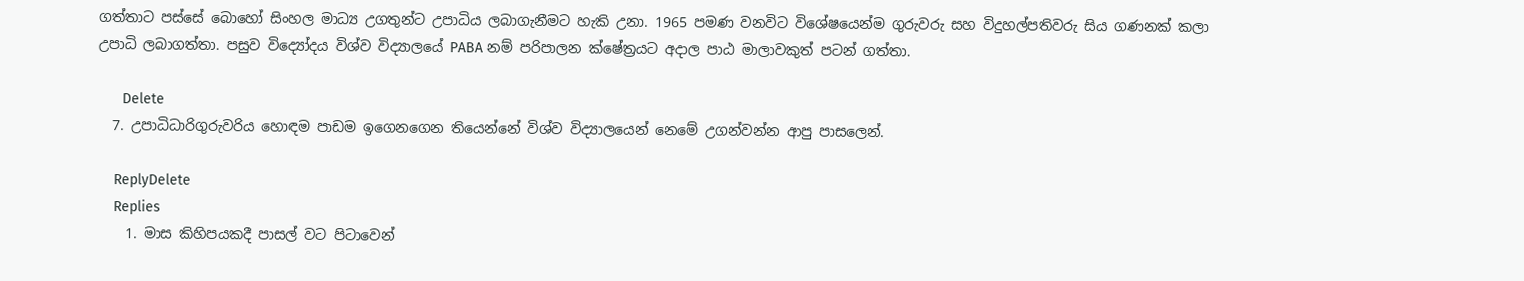ගත්තාට පස්සේ බොහෝ සිංහල මාධ්‍ය උගතුන්ට උපාධිය ලබාගැනීමට හැකි උනා. 1965 පමණ වනවිට විශේෂයෙන්ම ගුරුවරු සහ විදුහල්පතිවරු සිය ගණනක්‌ කලා උපාධි ලබාගත්තා. පසුව විද්‍යෝදය විශ්ව විද්‍යාලයේ PABA නම් පරිපාලන ක්ෂේත්‍රයට අදාල පාඨ මාලාවකුත් පටන් ගත්තා.

      Delete
  7. උපාධිධාරිගුරුවරිය හොඳම පාඩම ඉගෙනගෙන තියෙන්නේ විශ්ව විද්‍යාලයෙන් නෙමේ උගන්වන්න ආපු පාසලෙන්.

    ReplyDelete
    Replies
    1. මාස කිහිපයකදී පාසල් වට පිටාවෙන්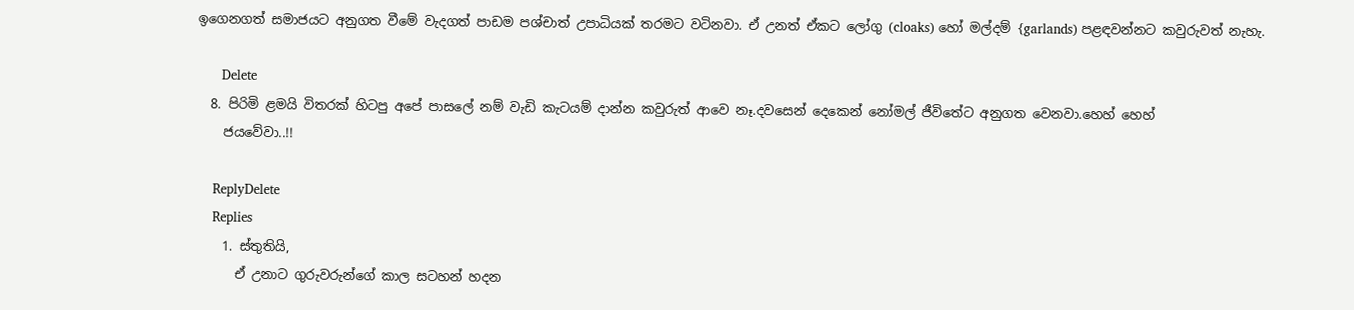ඉගෙනගත් සමාජයට අනුගත වීමේ වැදගත් පාඩම පශ්චාත් උපාධියක්‌ තරමට වටිනවා. ඒ උනත් ඒකට ලෝගු (cloaks) හෝ මල්දම් {garlands) පළඳවන්නට කවුරුවත් නැහැ.

      Delete
  8. පිරිමි ළමයි විතරක් හිටපු අපේ පාසලේ නම් වැඩි කැටයම් දාන්න කවුරුත් ආවෙ නෑ.දවසෙන් දෙකෙන් නෝමල් ජීවිතේට අනුගත වෙනවා.හෙහ් හෙහ්
    ජයවේවා..!!

    ReplyDelete
    Replies
    1. ස්තුතියි,
      ඒ උනාට ගුරුවරුන්ගේ කාල සටහන් හදන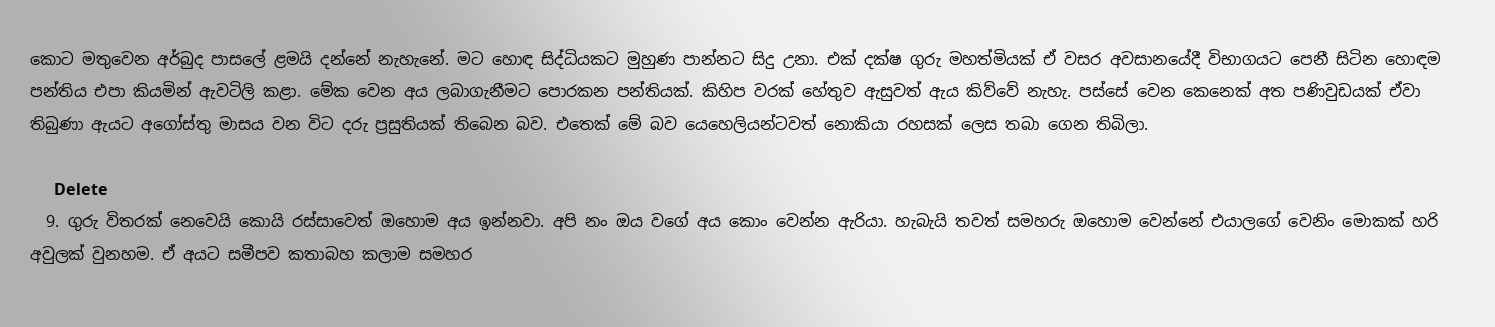කොට මතුවෙන අර්බුද පාසලේ ළමයි දන්නේ නැහැනේ. මට හොඳ සිද්ධියකට මුහුණ පාන්නට සිදු උනා. එක් දක්ෂ ගුරු මහත්මියක් ඒ වසර අවසානයේදී විභාගයට පෙනී සිටින හොඳම පන්තිය එපා කියමින් ඇවටිලි කළා. මේක වෙන අය ලබාගැනීමට පොරකන පන්තියක්. කිහිප වරක් හේතුව ඇසුවත් ඇය කිව්වේ නැහැ. පස්සේ වෙන කෙනෙක් අත පණිවුඩයක් ඒවා තිබුණා ඇයට අගෝස්තු මාසය වන විට දරු ප්‍රසුතියක්‌ තිබෙන බව. එතෙක් මේ බව යෙහෙලියන්ටවත් නොකියා රහසක් ලෙස තබා ගෙන තිබිලා.

      Delete
  9. ගුරු විතරක් නෙවෙයි කොයි රස්සාවෙත් ඔහොම අය ඉන්නවා. අපි නං ඔය වගේ අය කොං වෙන්න ඇරියා. හැබැයි තවත් සමහරු ඔහොම වෙන්නේ එයාලගේ වෙනිං මොකක් හරි අවුලක් වුනහම. ඒ අයට සමීපව කතාබහ කලාම සමහර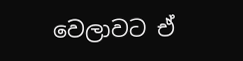වෙලාවට ඒ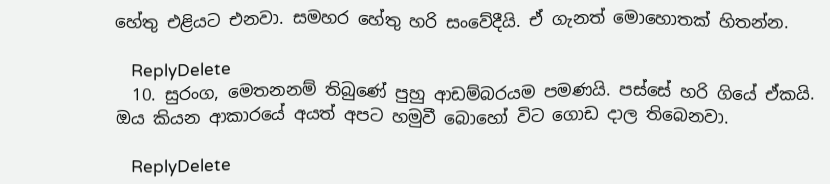හේතු එළියට එනවා. සමහර හේතු හරි සංවේදීයි. ඒ ගැනත් මොහොතක් හිතන්න.

    ReplyDelete
  10. සුරංග, මෙතනනම් තිබුණේ පුහු ආඩම්බරයම පමණයි. පස්සේ හරි ගියේ ඒකයි. ඔය කියන ආකාරයේ අයත් අපට හමුවී බොහෝ විට ගොඩ දාල තිබෙනවා.

    ReplyDelete